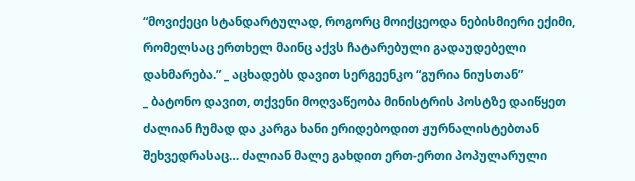“მოვიქეცი სტანდარტულად, როგორც მოიქცეოდა ნებისმიერი ექიმი, რომელსაც ერთხელ მაინც აქვს ჩატარებული გადაუდებელი დახმარება.” _ აცხადებს დავით სერგეენკო “გურია ნიუსთან”
_ ბატონო დავით, თქვენი მოღვაწეობა მინისტრის პოსტზე დაიწყეთ ძალიან ჩუმად და კარგა ხანი ერიდებოდით ჟურნალისტებთან შეხვედრასაც… ძალიან მალე გახდით ერთ-ერთი პოპულარული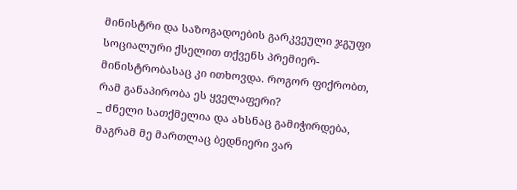მინისტრი და საზოგადოების გარკვეული ჯგუფი სოციალური ქსელით თქვენს პრემიერ-მინისტრობასაც კი ითხოვდა. როგორ ფიქრობთ, რამ განაპირობა ეს ყველაფერი?
_ ძნელი სათქმელია და ახსნაც გამიჭირდება, მაგრამ მე მართლაც ბედნიერი ვარ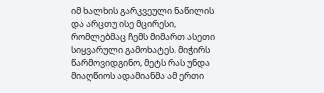იმ ხალხის გარკვეული ნაწილის და არცთუ ისე მცირესი, რომლებმაც ჩემს მიმართ ასეთი სიყვარული გამოხატეს. მიჭირს წარმოვიდგინო, მეტს რას უნდა მიაღწიოს ადამიანმა ამ ერთი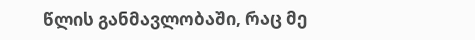წლის განმავლობაში, რაც მე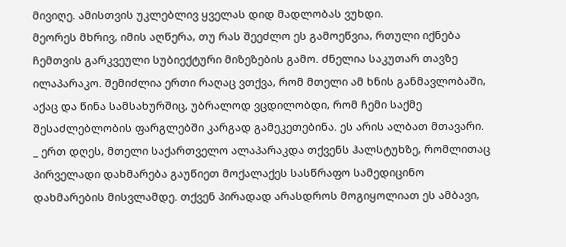მივიღე. ამისთვის უკლებლივ ყველას დიდ მადლობას ვუხდი.
მეორეს მხრივ, იმის აღწერა, თუ რას შეეძლო ეს გამოეწვია, რთული იქნება ჩემთვის გარკვეული სუბიექტური მიზეზების გამო. ძნელია საკუთარ თავზე ილაპარაკო. შემიძლია ერთი რაღაც ვთქვა, რომ მთელი ამ ხნის განმავლობაში, აქაც და წინა სამსახურშიც, უბრალოდ ვცდილობდი, რომ ჩემი საქმე შესაძლებლობის ფარგლებში კარგად გამეკეთებინა. ეს არის ალბათ მთავარი.
_ ერთ დღეს, მთელი საქართველო ალაპარაკდა თქვენს ჰალსტუხზე, რომლითაც პირველადი დახმარება გაუწიეთ მოქალაქეს სასწრაფო სამედიცინო დახმარების მისვლამდე. თქვენ პირადად არასდროს მოგიყოლიათ ეს ამბავი,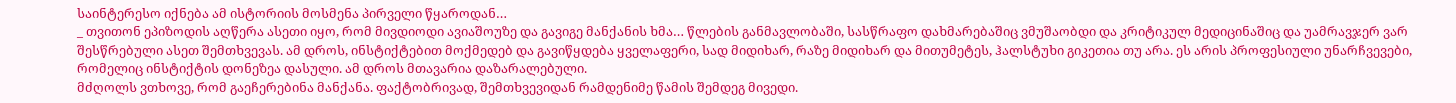საინტერესო იქნება ამ ისტორიის მოსმენა პირველი წყაროდან…
_ თვითონ ეპიზოდის აღწერა ასეთი იყო, რომ მივდიოდი ავიაშოუზე და გავიგე მანქანის ხმა… წლების განმავლობაში, სასწრაფო დახმარებაშიც ვმუშაობდი და კრიტიკულ მედიცინაშიც და უამრავჯერ ვარ შესწრებული ასეთ შემთხვევას. ამ დროს, ინსტიქტებით მოქმედებ და გავიწყდება ყველაფერი, სად მიდიხარ, რაზე მიდიხარ და მითუმეტეს, ჰალსტუხი გიკეთია თუ არა. ეს არის პროფესიული უნარჩვევები, რომელიც ინსტიქტის დონეზეა დასული. ამ დროს მთავარია დაზარალებული.
მძღოლს ვთხოვე, რომ გაეჩერებინა მანქანა. ფაქტობრივად, შემთხვევიდან რამდენიმე წამის შემდეგ მივედი.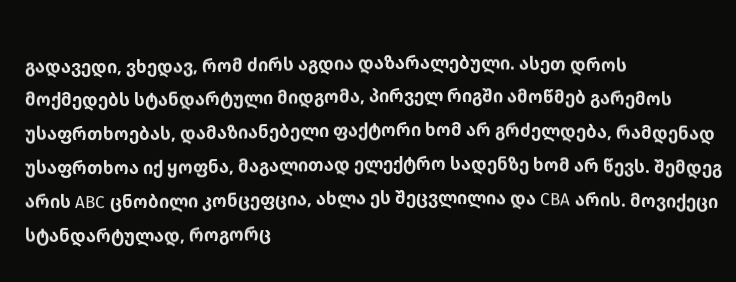გადავედი, ვხედავ, რომ ძირს აგდია დაზარალებული. ასეთ დროს მოქმედებს სტანდარტული მიდგომა, პირველ რიგში ამოწმებ გარემოს უსაფრთხოებას, დამაზიანებელი ფაქტორი ხომ არ გრძელდება, რამდენად უსაფრთხოა იქ ყოფნა, მაგალითად ელექტრო სადენზე ხომ არ წევს. შემდეგ არის ABC ცნობილი კონცეფცია, ახლა ეს შეცვლილია და CBA არის. მოვიქეცი სტანდარტულად, როგორც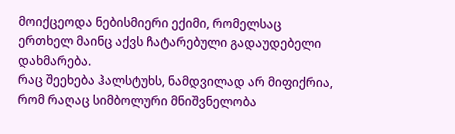მოიქცეოდა ნებისმიერი ექიმი, რომელსაც ერთხელ მაინც აქვს ჩატარებული გადაუდებელი დახმარება.
რაც შეეხება ჰალსტუხს, ნამდვილად არ მიფიქრია, რომ რაღაც სიმბოლური მნიშვნელობა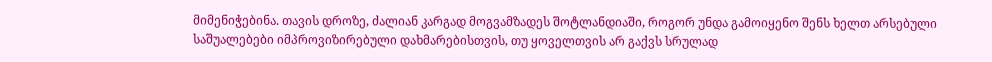მიმენიჭებინა. თავის დროზე, ძალიან კარგად მოგვამზადეს შოტლანდიაში, როგორ უნდა გამოიყენო შენს ხელთ არსებული საშუალებები იმპროვიზირებული დახმარებისთვის, თუ ყოველთვის არ გაქვს სრულად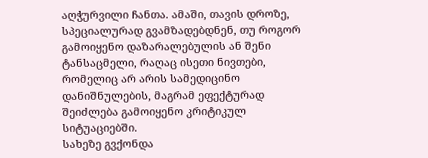აღჭურვილი ჩანთა. ამაში, თავის დროზე, სპეციალურად გვამზადებდნენ, თუ როგორ გამოიყენო დაზარალებულის ან შენი ტანსაცმელი, რაღაც ისეთი ნივთები, რომელიც არ არის სამედიცინო დანიშნულების, მაგრამ ეფექტურად შეიძლება გამოიყენო კრიტიკულ სიტუაციებში.
სახეზე გვქონდა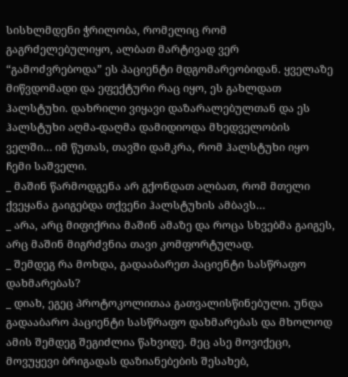სისხლმდენი ჭრილობა, რომელიც რომ გაგრძელებულიყო, ალბათ მარტივად ვერ “გამოძვრებოდა” ეს პაციენტი მდგომარეობიდან. ყველაზე მიწვდომადი და ეფექტური რაც იყო, ეს გახლდათ ჰალსტუხი. დახრილი ვიყავი დაზარალებულთან და ეს ჰალსტუხი აღმა-დაღმა დამიდიოდა მხედველობის ველში… იმ წუთას, თავში დამკრა, რომ ჰალსტუხი იყო ჩემი საშველი.
_ მაშინ წარმოდგენა არ გქონდათ ალბათ, რომ მთელი ქვეყანა გაიგებდა თქვენი ჰალსტუხის ამბავს…
_ არა, არც მიფიქრია მაშინ ამაზე და როცა სხვებმა გაიგეს, არც მაშინ მიგრძვნია თავი კომფორტულად.
_ შემდეგ რა მოხდა, გადააბარეთ პაციენტი სასწრაფო დახმარებას?
_ დიახ, ეგეც პროტოკოლითაა გათვალისწინებული. უნდა გადააბარო პაციენტი სასწრაფო დახმარებას და მხოლოდ ამის შემდეგ შეგიძლია წახვიდე. მეც ასე მოვიქეცი, მოვუყევი ბრიგადას დაზიანებების შესახებ,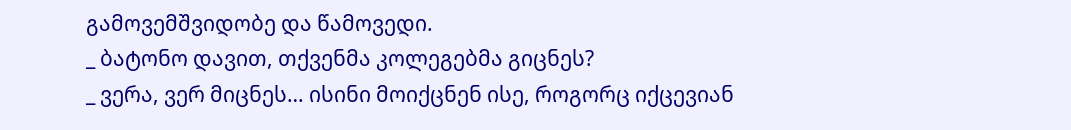გამოვემშვიდობე და წამოვედი.
_ ბატონო დავით, თქვენმა კოლეგებმა გიცნეს?
_ ვერა, ვერ მიცნეს… ისინი მოიქცნენ ისე, როგორც იქცევიან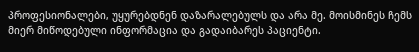პროფესიონალები, უყურებდნენ დაზარალებულს და არა მე. მოისმინეს ჩემს მიერ მიწოდებული ინფორმაცია და გადაიბარეს პაციენტი.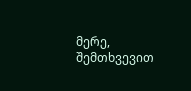მერე, შემთხვევით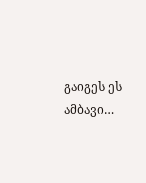გაიგეს ეს ამბავი…